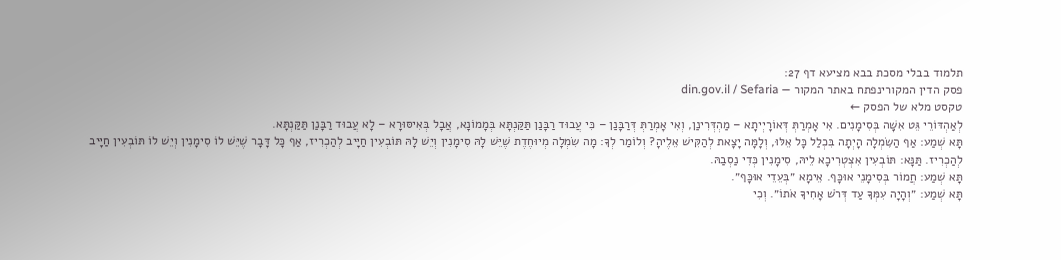תלמוד בבלי מסכת בבא מציעא דף 27:
פסק הדין המקורינפתח באתר המקור — din.gov.il / Sefaria
טקסט מלא של הפסק ←
לְאַהְדּוֹרֵי גֵּט אִשָּׁה בְּסִימָנִים. אִי אָמְרַתְּ דְּאוֹרָיְיתָא – מַהְדְּרִינַן, וְאִי אָמְרַתְּ דְּרַבָּנַן – כִּי עֲבוּד רַבָּנַן תַּקַּנְתָּא בְּמָמוֹנָא, אֲבָל בְּאִיסּוּרָא – לָא עֲבוּד רַבָּנַן תַּקַּנְתָּא.
תָּא שְׁמַע: אַף הַשִּׂמְלָה הָיְתָה בִּכְלַל כׇּל אֵלּוּ, וְלָמָּה יָצָאת לְהַקִּישׁ אֵלֶיהָ? וְלוֹמַר לְךָ: מָה שִׂמְלָה מְיוּחֶדֶת שֶׁיֵּשׁ לָהּ סִימָנִין וְיֵשׁ לָהּ תּוֹבְעִין חַיָּיב לְהַכְרִיז, אַף כׇּל דָּבָר שֶׁיֵּשׁ לוֹ סִימָנִין וְיֵשׁ לוֹ תּוֹבְעִין חַיָּיב לְהַכְרִיז. תַּנָּא: תּוֹבְעִין אִצְטְרִיכָא לֵיהּ, סִימָנִין כְּדִי נַסְבַהּ.
תָּא שְׁמַע: חֲמוֹר בְּסִימָנֵי אוּכָּף. אֵימָא ״בְּעֵדֵי אוּכָּף״.
תָּא שְׁמַע: ״וְהָיָה עִמְּךָ עַד דְּרֹשׁ אָחִיךָ אֹתוֹ״. וְכִי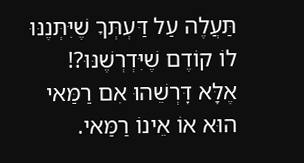תַּעֲלֶה עַל דַּעְתְּךָ שֶׁיִּתְּנֶנּוּ לוֹ קוֹדֶם שֶׁיִּדְרְשֶׁנּוּ?! אֶלָּא דׇּרְשֵׁהוּ אִם רַמַּאי הוּא אוֹ אֵינוֹ רַמַּאי.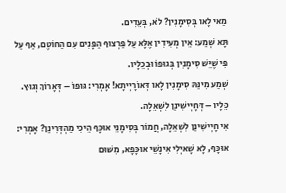מַאי לָאו בְּסִימָנִין? לֹא, בְּעֵדִים.
תָּא שְׁמַע: אֵין מְעִידִין אֶלָּא עַל פַּרְצוּף הַפָּנִים עִם הַחוֹטֶם, אַף עַל פִּי שֶׁיֵּשׁ סִימָנִין בְּגוּפוֹ וּבְכֵלָיו.
שְׁמַע מִינַּהּ סִימָנִין לָאו דְּאוֹרָיְיתָא! אָמְרִי: גּוּפוֹ – דְּאָרוֹךְ וְגוּץ. כֵּלָיו – דְּחָיְישִׁינַן לִשְׁאֵלָה.
אִי חָיְישִׁינַן לִשְׁאֵלָה, חֲמוֹר בְּסִימָנֵי אוּכָּף הֵיכִי מַהְדְּרִינַן? אָמְרִי: אוּכָּף, לָא שָׁאיְלִי אִינָשֵׁי אוּכָּפָא, מִשּׁוּם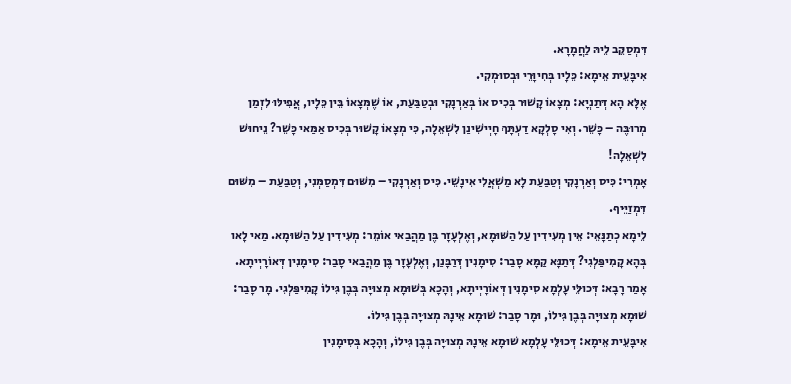דִּמְסַקֵּב לֵיהּ לַחֲמָרָא.
אִיבָּעֵית אֵימָא: כֵּלָיו בְּחִיוָּרֵי וּבְסוּמְקִי.
אֶלָּא הָא דְּתַנְיָא: מְצָאוֹ קָשׁוּר בְּכִיס אוֹ בְּאַרְנָקִי וּבְטַבַּעַת, אוֹ שֶׁמְּצָאוֹ בֵּין כֵּלָיו, אֲפִילּוּ לִזְמַן מְרוּבֶּה – כָּשֵׁר. וְאִי סָלְקָא דַעְתָּךְ חָיְישִׁינַן לִשְׁאֵלָה, כִּי מְצָאוֹ קָשׁוּר בְּכִיס אַמַּאי כָּשֵׁר? נֵיחוּשׁ לִשְׁאֵלָה!
אָמְרִי: כִּיס וְאַרְנָקִי וְטַבַּעַת לָא מַשְׁאֲלִי אִינָשֵׁי. כִּיס וְאַרְנָקִי – מִשּׁוּם דִּמְסַמְּנִי, וְטַבַּעַת – מִשּׁוּם דִּמְזַיֵּיף.
לֵימָא כְתַנָּאֵי: אֵין מְעִידִין עַל הַשּׁוּמָא, וְאֶלְעָזָר בֶּן מַהֲבַאי אוֹמֵר: מְעִידִין עַל הַשּׁוּמָא. מַאי לָאו בְּהָא קָמִיפַּלְגִי? דְּתַנָּא קַמָּא סָבַר: סִימָנִין דְּרַבָּנַן, וְאֶלְעָזָר בֶּן מַהֲבַאי סָבַר: סִימָנִין דְּאוֹרָיְיתָא.
אָמַר רָבָא: דְּכוּלֵּי עָלְמָא סִימָנִין דְּאוֹרָיְיתָא, וְהָכָא בְּשׁוּמָא מְצוּיָה בְּבֶן גִּילוֹ קָמִיפַּלְגִי. מָר סָבַר: שׁוּמָא מְצוּיָה בְּבֶן גִּילוֹ, וּמָר סָבַר: שׁוּמָא אֵינָהּ מְצוּיָה בְּבֶן גִּילוֹ.
אִיבָּעֵית אֵימָא: דְּכוּלֵּי עָלְמָא שׁוּמָא אֵינָהּ מְצוּיָה בְּבֶן גִּילוֹ, וְהָכָא בְּסִימָנִין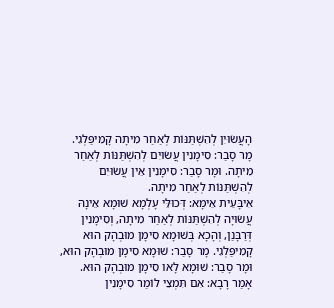הָעֲשׂוּיִן לְהִשְׁתַּנּוֹת לְאַחַר מִיתָה קָמִיפַּלְגִי. מָר סָבַר: סִימָנִין עֲשׂוּיִם לְהִשְׁתַּנּוֹת לְאַחַר מִיתָה. וּמָר סָבַר: סִימָנִין אֵין עֲשׂוּיִם לְהִשְׁתַּנּוֹת לְאַחַר מִיתָה.
אִיבָּעֵית אֵימָא: דְּכוּלֵּי עָלְמָא שׁוּמָא אֵינָהּ עֲשׂוּיָה לְהִשְׁתַּנּוֹת לְאַחַר מִיתָה, וְסִימָנִין דְּרַבָּנַן, וְהָכָא בְּשׁוּמָא סִימָן מוּבְהָק הוּא קָמִיפַּלְגִי. מָר סָבַר: שׁוּמָא סִימָן מוּבְהָק הוּא, וּמָר סָבַר: שׁוּמָא לָאו סִימָן מוּבְהָק הוּא.
אָמַר רָבָא: אִם תִּמְצֵי לוֹמַר סִימָנִין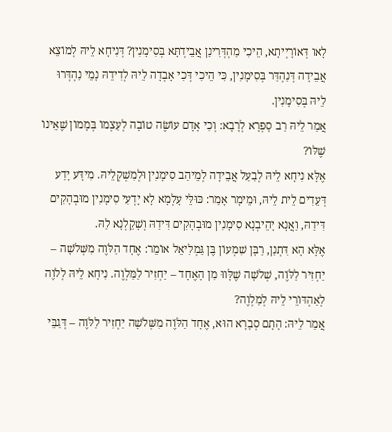לָאו דְּאוֹרָיְיתָא, הֵיכִי מַהְדְּרִינַן אֲבֵידְתָּא בְּסִימָנִין? דְּנִיחָא לֵיהּ לְמוֹצֵא אֲבֵידָה דְּנַהְדַּר בְּסִימָנִין, כִּי הֵיכִי דְּכִי אָבְדָה לֵיהּ לְדִידֵהּ נָמֵי נַהְדְּרוּ לֵיהּ בְּסִימָנִין.
אֲמַר לֵיהּ רַב סָפְרָא לְרָבָא: וְכִי אָדָם עוֹשֶׂה טוֹבָה לְעַצְמוֹ בְּמָמוֹן שֶׁאֵינוֹ שֶׁלּוֹ?
אֶלָּא נִיחָא לֵיהּ לְבַעַל אֲבֵידָה לְמֵיהַב סִימָנִין וּלְמִשְׁקְלֵיהּ. מִידָּע יָדַע דְּעֵדִים לֵית לֵיהּ, וּמֵימָר אָמַר: כּוּלֵּי עָלְמָא לָא יָדְעִי סִימָנִין מוּבְהָקִים דִּידַהּ, וַאֲנָא יָהֵיבְנָא סִימָנִין מוּבְהָקִים דִּידַהּ וְשָׁקֵלְנָא לַהּ.
אֶלָּא הָא דִּתְנַן, רַבָּן שִׁמְעוֹן בֶּן גַּמְלִיאֵל אוֹמֵר: אֶחָד הַלֹּוֶה מִשְּׁלֹשָׁה – יַחְזִיר לַלֹּוֶה, שְׁלֹשָׁה שֶׁלָּווּ מִן הָאֶחָד – יַחְזִיר לַמַּלְוֶה. נִיחָא לֵיהּ לְלֹוֶה לְאַהְדּוֹרֵי לֵיהּ לְמַלְוֶה?
אֲמַר לֵיהּ: הָתָם סְבָרָא הוּא, אֶחָד הַלֹּוֶה מִשְּׁלֹשָׁה יַחְזִיר לַלֹּוֶה – דְּגַבֵּי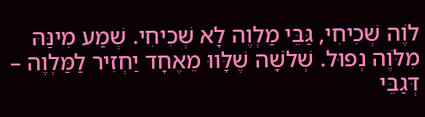לֹוֶה שְׁכִיחִי, גַּבֵּי מַלְוֶה לָא שְׁכִיחִי. שְׁמַע מִינַּהּ מִלֹּוֶה נְפוּל. שְׁלֹשָׁה שֶׁלָּווּ מֵאֶחָד יַחְזִיר לַמַּלְוֶה – דְּגַבֵּי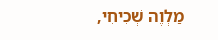מַלְוֶה שְׁכִיחִי,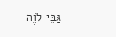גַּבֵּי לֹוֶה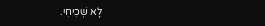לָא שְׁכִיחִי.